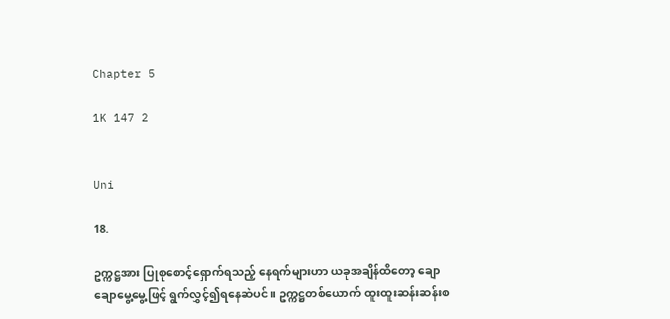Chapter 5

1K 147 2


Uni

18.

ဥက္ကဋ္ဌအား ပြုစုစောင့်ရှောက်ရသည့် နေရက်များဟာ ယခုအချိန်ထိတော့ ချောချောမွေ့မွေ့ဖြင့် ရွက်လွှင့်၍ရနေဆဲပင်။ ဥက္ကဋ္ဌတစ်ယောက် ထူးထူးဆန်းဆန်းစ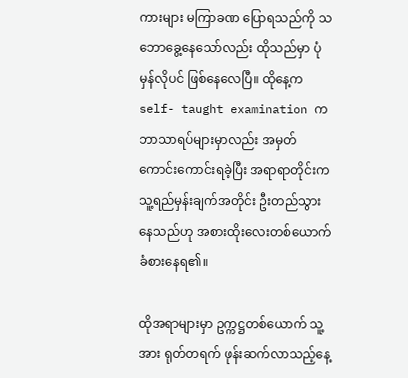ကားများ မကြာခဏ ပြောရသည်ကို သဘောခွေ့နေသော်လည်း ထိုသည်မှာ ပုံမှန်လိုပင် ဖြစ်နေလေပြီ။ ထိုနေ့က self- taught examination က ဘာသာရပ်များမှာလည်း အမှတ်ကောင်းကောင်းရခဲ့ပြီး အရာရာတိုင်းက သူ့ရည်မှန်းချက်အတိုင်း ဦးတည်သွားနေသည်ဟု အစားထိုးလေးတစ်ယောက် ခံစားနေရ၏။

ထိုအရာများမှာ ဥက္ကဋ္ဌတစ်ယောက် သူ့အား ရုတ်တရက် ဖုန်းဆက်လာသည့်နေ့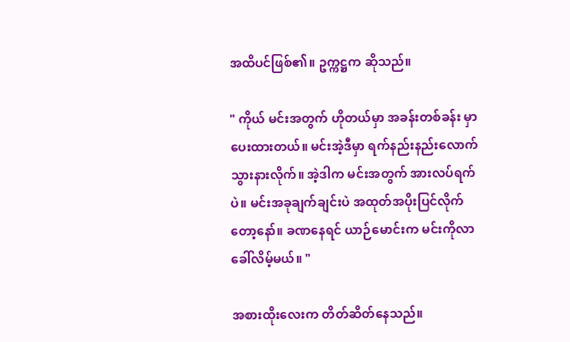အထိပင်ဖြစ်၏။ ဥက္ကဋ္ဌက ဆိုသည်။

" ကိုယ် မင်းအတွက် ဟိုတယ်မှာ အခန်းတစ်ခန်း မှာပေးထားတယ်။ မင်းအဲ့ဒီမှာ ရက်နည်းနည်းလောက် သွားနားလိုက်။ အဲ့ဒါက မင်းအတွက် အားလပ်ရက်ပဲ။ မင်းအခုချက်ချင်းပဲ အထုတ်အပိုးပြင်လိုက်တော့နော်။ ခဏနေရင် ယာဉ်မောင်းက မင်းကိုလာခေါ်လိမ့်မယ်။ "

အစားထိုးလေးက တိတ်ဆိတ်နေသည်။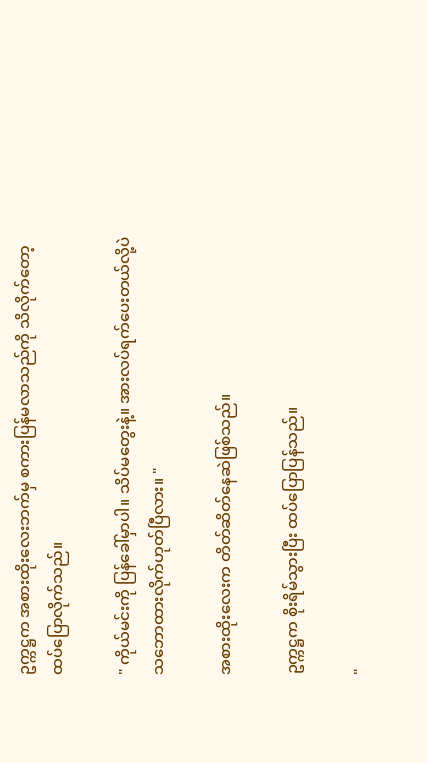ဥက္ကဋ္ဌက အစားထိုးလေးဘက်မှ စကားပြန်မလာသည်ကို သိလိုက်တော့ ထပ်ပြောလိုက်သည်။

" ကိုယ်မင်းကို ပြန်ခေါ်မှာပါ။ သိပ်မတွေးနဲ့။ အားလပ်ရက်ပေးတယ်လို့ပဲ သဘောထားလိုက်ဟုတ်ပြီလား။ "

အစားထိုးလေးက တိတ်ဆိတ်နေဆဲဖြစ်သည်။

ဥက္ကဋ္ဌက စိုးရိမ်သွားပြီး ထပ်ပြောပြန်သည်။

"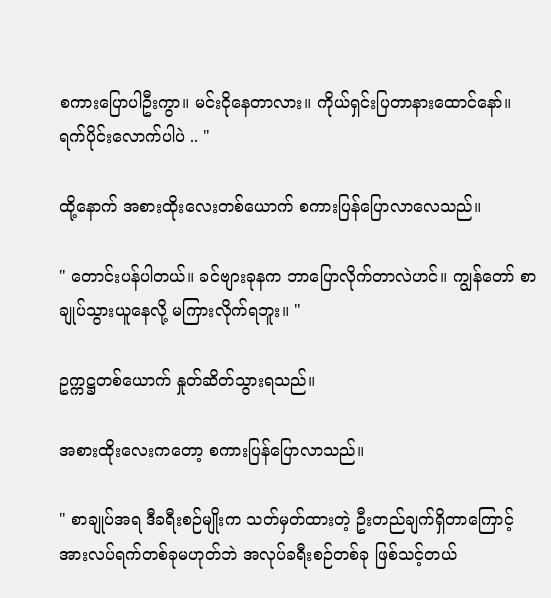စကားပြောပါဦးကွာ။ မင်းငိုနေတာလား။ ကိုယ်ရှင်းပြတာနားထောင်နော်။ ရက်ပိုင်းလောက်ပါပဲ .. "

ထို့နောက် အစားထိုးလေးတစ်ယောက် စကားပြန်ပြောလာလေသည်။

" တောင်းပန်ပါတယ်။ ခင်ဗျားခုနက ဘာပြောလိုက်တာလဲဟင်။ ကျွန်တော် စာချုပ်သွားယူနေလို့ မကြားလိုက်ရဘူး။ "

ဥက္ကဋ္ဌတစ်ယောက် နှုတ်ဆိတ်သွားရသည်။

အစားထိုးလေးကတော့ စကားပြန်ပြောလာသည်။

" စာချုပ်အရ ဒီခရီးစဉ်မျိုးက သတ်မှတ်ထားတဲ့ ဦးတည်ချက်ရှိတာကြောင့် အားလပ်ရက်တစ်ခုမဟုတ်ဘဲ အလုပ်ခရီးစဉ်တစ်ခု ဖြစ်သင့်တယ်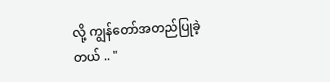လို့ ကျွန်တော်အတည်ပြုခဲ့တယ် .. "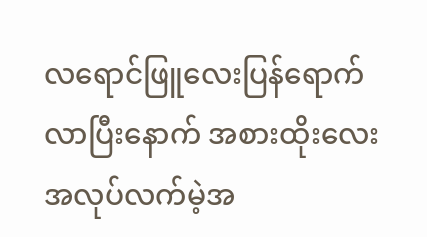လရောင်ဖြူလေးပြန်ရောက်လာပြီးနောက် အစားထိုးလေး အလုပ်လက်မဲ့အ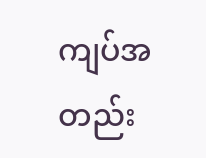ကျပ်အတည်း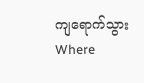ကျရောက်သွားWhere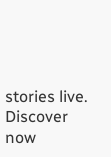stories live. Discover now